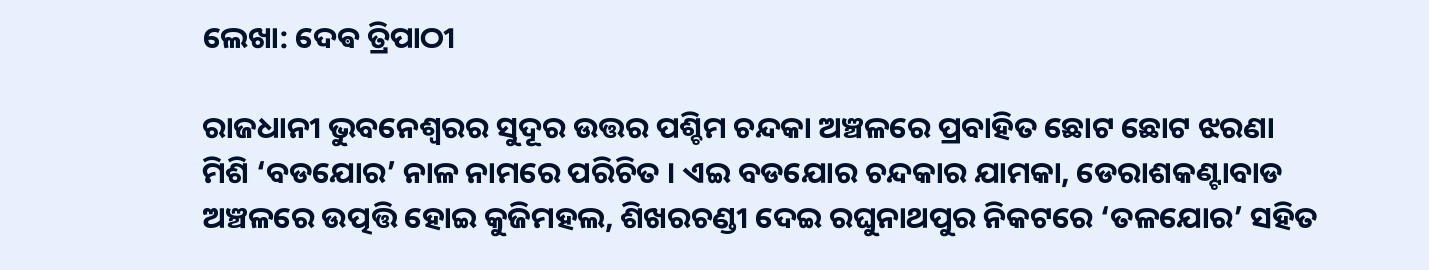ଲେଖା: ଦେଵ ତ୍ରିପାଠୀ

ରାଜଧାନୀ ଭୁବନେଶ୍ଵରର ସୁଦୂର ଉତ୍ତର ପଶ୍ଚିମ ଚନ୍ଦକା ଅଞ୍ଚଳରେ ପ୍ରବାହିତ ଛୋଟ ଛୋଟ ଝରଣା ମିଶି ‘ବଡଯୋର’ ନାଳ ନାମରେ ପରିଚିତ । ଏଇ ବଡଯୋର ଚନ୍ଦକାର ଯାମକା, ଡେରାଶକଣ୍ଟାବାଡ ଅଞ୍ଚଳରେ ଉତ୍ପତ୍ତି ହୋଇ କୁଜିମହଲ, ଶିଖରଚଣ୍ଡୀ ଦେଇ ରଘୁନାଥପୁର ନିକଟରେ ‘ତଳଯୋର’ ସହିତ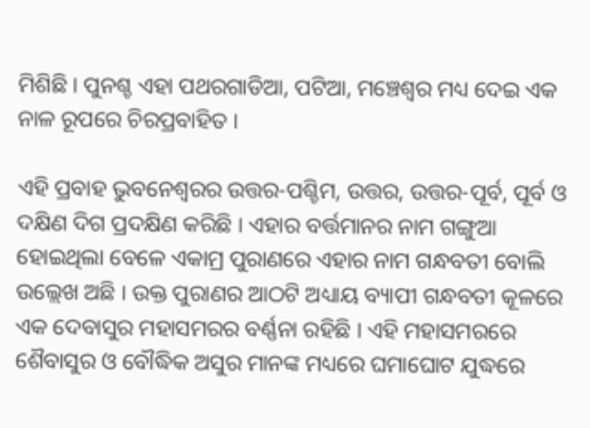ମିଶିଛି । ପୁନଶ୍ଚ ଏହା ପଥରଗାଡିଆ, ପଟିଆ, ମଞ୍ଚେଶ୍ୱର ମଧ୍ୟ ଦେଇ ଏକ ନାଳ ରୂପରେ ଚିରପ୍ରବାହିତ ।

ଏହି ପ୍ରବାହ ଭୁବନେଶ୍ୱରର ଉତ୍ତର-ପଶ୍ଚିମ, ଉତ୍ତର, ଉତ୍ତର-ପୂର୍ବ, ପୂର୍ବ ଓ ଦକ୍ଷିଣ ଦିଗ ପ୍ରଦକ୍ଷିଣ କରିଛି । ଏହାର ବର୍ତ୍ତମାନର ନାମ ଗଙ୍ଗୁଆ ହୋଇଥିଲା ବେଳେ ଏକାମ୍ର ପୁରାଣରେ ଏହାର ନାମ ଗନ୍ଧବତୀ ବୋଲି ଉଲ୍ଲେଖ ଅଛି । ଉକ୍ତ ପୁରାଣର ଆଠଟି ଅଧ୍ୟାୟ ବ୍ୟାପୀ ଗନ୍ଧବତୀ କୂଳରେ ଏକ ଦେବାସୁର ମହାସମରର ବର୍ଣ୍ଣନା ରହିଛି । ଏହି ମହାସମରରେ ଶୈବାସୁର ଓ ବୌଦ୍ଧିକ ଅସୁର ମାନଙ୍କ ମଧ୍ୟରେ ଘମାଘୋଟ ଯୁଦ୍ଧରେ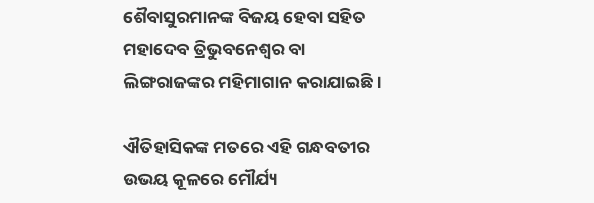ଶୈବାସୁରମାନଙ୍କ ବିଜୟ ହେବା ସହିତ ମହାଦେବ ତ୍ରିଭୁବନେଶ୍ୱର ବା ଲିଙ୍ଗରାଜଙ୍କର ମହିମାଗାନ କରାଯାଇଛି ।

ଐତିହାସିକଙ୍କ ମତରେ ଏହି ଗନ୍ଧବତୀର ଉଭୟ କୂଳରେ ମୌର୍ଯ୍ୟ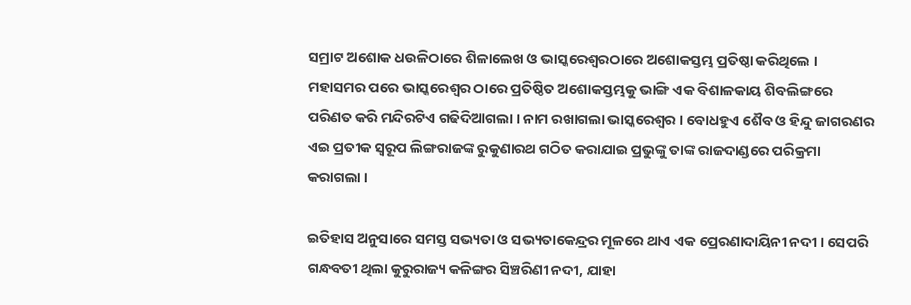ସମ୍ରାଟ ଅଶୋକ ଧଉଳିଠାରେ ଶିଳାଲେଖ ଓ ଭାସ୍କରେଶ୍ୱରଠାରେ ଅଶୋକସ୍ତମ୍ଭ ପ୍ରତିଷ୍ଠା କରିଥିଲେ । ମହାସମର ପରେ ଭାସ୍କରେଶ୍ୱର ଠାରେ ପ୍ରତିଷ୍ଠିତ ଅଶୋକସ୍ତମ୍ଭକୁ ଭାଙ୍ଗି ଏକ ବିଶାଳକାୟ ଶିବଲିଙ୍ଗରେ ପରିଣତ କରି ମନ୍ଦିରଟିଏ ଗଢିଦିଆଗଲା । ନାମ ରଖାଗଲା ଭାସ୍କରେଶ୍ୱର । ବୋଧହୁଏ ଶୈବ ଓ ହିନ୍ଦୁ ଜାଗରଣର ଏଇ ପ୍ରତୀକ ସ୍ଵରୂପ ଲିଙ୍ଗରାଜଙ୍କ ରୁକୁଣାରଥ ଗଠିତ କରାଯାଇ ପ୍ରଭୁଙ୍କୁ ତାଙ୍କ ରାଜଦାଣ୍ଡରେ ପରିକ୍ରମା କରାଗଲା ।

ଇତିହାସ ଅନୁସାରେ ସମସ୍ତ ସଭ୍ୟତା ଓ ସଭ୍ୟତାକେନ୍ଦ୍ରର ମୂଳରେ ଥାଏ ଏକ ପ୍ରେରଣାଦାୟିନୀ ନଦୀ । ସେପରି ଗନ୍ଧବତୀ ଥିଲା କୁରୁରାଜ୍ୟ କଳିଙ୍ଗର ସିଞ୍ଚରିଣୀ ନଦୀ, ଯାହା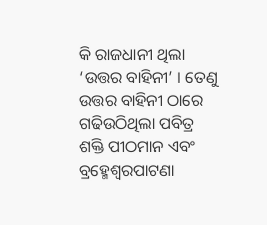କି ରାଜଧାନୀ ଥିଲା ‘ଉତ୍ତର ବାହିନୀ’ । ତେଣୁ ଉତ୍ତର ବାହିନୀ ଠାରେ ଗଢିଉଠିଥିଲା ପବିତ୍ର ଶକ୍ତି ପୀଠମାନ ଏବଂ ବ୍ରହ୍ମେଶ୍ୱରପାଟଣା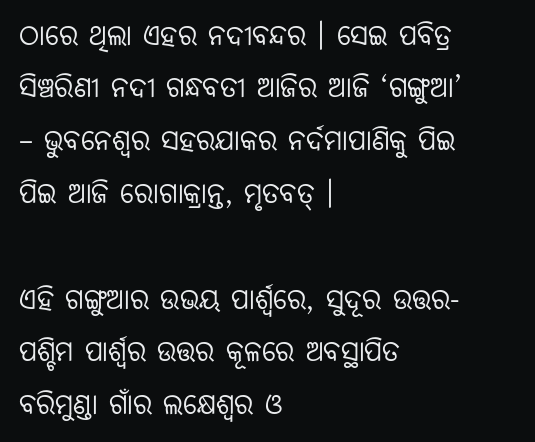ଠାରେ ଥିଲା ଏହର ନଦୀବନ୍ଦର । ସେଇ ପବିତ୍ର ସିଞ୍ଚରିଣୀ ନଦୀ ଗନ୍ଧବତୀ ଆଜିର ଆଜି ‘ଗଙ୍ଗୁଆ’ – ଭୁବନେଶ୍ୱର ସହରଯାକର ନର୍ଦମାପାଣିକୁ ପିଇ ପିଇ ଆଜି ରୋଗାକ୍ରାନ୍ତ, ମୃତବତ୍ ।

ଏହି ଗଙ୍ଗୁଆର ଉଭୟ ପାର୍ଶ୍ଵରେ, ସୁଦୂର ଉତ୍ତର-ପଶ୍ଚିମ ପାର୍ଶ୍ଵର ଉତ୍ତର କୂଳରେ ଅବସ୍ଥାପିତ ବରିମୁଣ୍ଡା ଗାଁର ଲକ୍ଷେଶ୍ୱର ଓ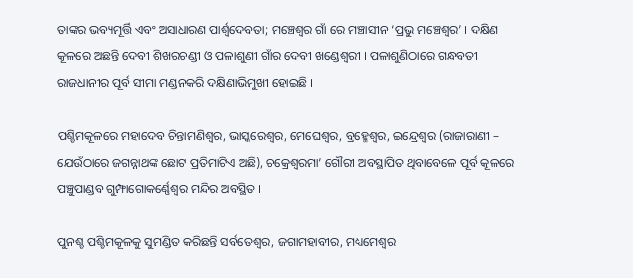ତାଙ୍କର ଭବ୍ୟମୂର୍ତ୍ତି ଏବଂ ଅସାଧାରଣ ପାର୍ଶ୍ଵଦେବତା; ମଞ୍ଚେଶ୍ୱର ଗାଁ ରେ ମଞ୍ଚାସୀନ ‘ପ୍ରଭୁ ମଞ୍ଚେଶ୍ୱର’ । ଦକ୍ଷିଣ କୂଳରେ ଅଛନ୍ତି ଦେବୀ ଶିଖରଚଣ୍ଡୀ ଓ ପଳାଶୁଣୀ ଗାଁର ଦେବୀ ଖଣ୍ଡେଶ୍ୱରୀ । ପଳାଶୁଣିଠାରେ ଗନ୍ଧବତୀ ରାଜଧାନୀର ପୂର୍ବ ସୀମା ମଣ୍ଡନକରି ଦକ୍ଷିଣାଭିମୁଖୀ ହୋଇଛି ।

ପଶ୍ଚିମକୂଳରେ ମହାଦେବ ଚିନ୍ତାମଣିଶ୍ୱର, ଭାସ୍କରେଶ୍ୱର, ମେଘେଶ୍ୱର, ବ୍ରହ୍ମେଶ୍ୱର, ଇନ୍ଦ୍ରେଶ୍ୱର (ରାଜାରାଣୀ – ଯେଉଁଠାରେ ଜଗନ୍ନାଥଙ୍କ ଛୋଟ ପ୍ରତିମାଟିଏ ଅଛି), ଚକ୍ରେଶ୍ୱରମା’ ଗୌରୀ ଅବସ୍ଥାପିତ ଥିବାବେଳେ ପୂର୍ବ କୂଳରେ ପଞ୍ଚୁପାଣ୍ଡବ ଗୁମ୍ଫାଗୋକର୍ଣ୍ଣେଶ୍ୱର ମନ୍ଦିର ଅବସ୍ଥିତ ।

ପୁନଶ୍ଚ ପଶ୍ଚିମକୂଳକୁ ସୁମଣ୍ଡିତ କରିଛନ୍ତି ସର୍ବତେଶ୍ୱର, ଜଗାମହାବୀର, ମଧ୍ୟମେଶ୍ୱର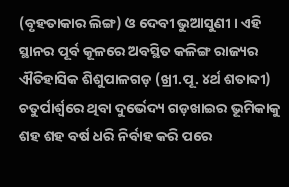(ବୃହତାକାର ଲିଙ୍ଗ) ଓ ଦେବୀ ଭୁଆସୁଣୀ । ଏହି ସ୍ଥାନର ପୂର୍ବ କୂଳରେ ଅବସ୍ଥିତ କଳିଙ୍ଗ ରାଜ୍ୟର ଐତିହାସିକ ଶିଶୁପାଳଗଡ଼ (ଖ୍ରୀ.ପୂ. ୪ର୍ଥ ଶତାବ୍ଦୀ) ଚତୁର୍ପାର୍ଶ୍ୱରେ ଥିବା ଦୁର୍ଭେଦ୍ୟ ଗଡ଼ଖାଇର ଭୂମିକାକୁ ଶହ ଶହ ବର୍ଷ ଧରି ନିର୍ବାହ କରି ପରେ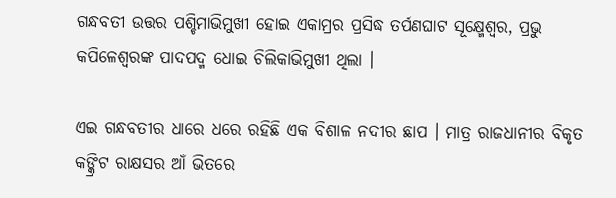ଗନ୍ଧବତୀ ଉତ୍ତର ପଶ୍ଚିମାଭିମୁଖୀ ହୋଇ ଏକାମ୍ରର ପ୍ରସିଦ୍ଧ ତର୍ପଣଘାଟ ସୂକ୍ଷ୍ମେଶ୍ୱର, ପ୍ରଭୁ କପିଳେଶ୍ୱରଙ୍କ ପାଦପଦ୍ମ ଧୋଇ ଚିଲିକାଭିମୁଖୀ ଥିଲା ।

ଏଇ ଗନ୍ଧବତୀର ଧାରେ ଧରେ ରହିଛି ଏକ ବିଶାଳ ନଦୀର ଛାପ । ମାତ୍ର ରାଜଧାନୀର ବିକୃତ କଙ୍କ୍ରିଟ ରାକ୍ଷସର ଆଁ ଭିତରେ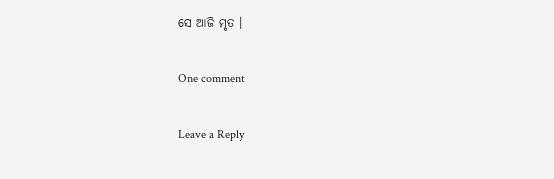ସେ ଆଜି ମୃତ ।

One comment

Leave a Reply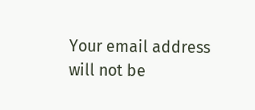Your email address will not be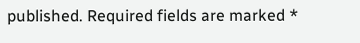published. Required fields are marked *